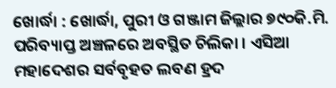ଖୋର୍ଦ୍ଧା : ଖୋର୍ଦ୍ଧା, ପୁରୀ ଓ ଗଞ୍ଜାମ ଜିଲ୍ଲାର ୭୯୦କି.ମି. ପରିବ୍ୟାପ୍ତ ଅଞ୍ଚଳରେ ଅବସ୍ଥିତ ଚିଲିକା । ଏସିଆ ମହାଦେଶର ସର୍ବବୃହତ ଲବଣ ହ୍ରଦ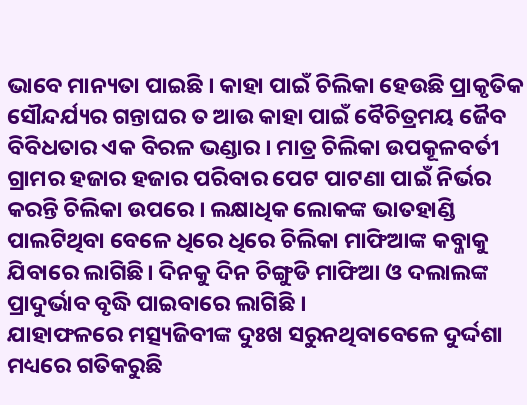ଭାବେ ମାନ୍ୟତା ପାଇଛି । କାହା ପାଇଁ ଚିଲିକା ହେଉଛି ପ୍ରାକୃତିକ ସୌନ୍ଦର୍ଯ୍ୟର ଗନ୍ତାଘର ତ ଆଉ କାହା ପାଇଁ ବୈଚିତ୍ରମୟ ଜୈବ ବିବିଧତାର ଏକ ବିରଳ ଭଣ୍ଡାର । ମାତ୍ର ଚିଲିକା ଉପକୂଳବର୍ତୀ ଗ୍ରାମର ହଜାର ହଜାର ପରିବାର ପେଟ ପାଟଣା ପାଇଁ ନିର୍ଭର କରନ୍ତି ଚିଲିକା ଉପରେ । ଲକ୍ଷାଧିକ ଲୋକଙ୍କ ଭାତହାଣ୍ଡି ପାଲଟିଥିବା ବେଳେ ଧିରେ ଧିରେ ଚିଲିକା ମାଫିଆଙ୍କ କବ୍ଜାକୁ ଯିବାରେ ଲାଗିଛି। ଦିନକୁ ଦିନ ଚିଙ୍ଗୁଡି ମାଫିଆ ଓ ଦଲାଲଙ୍କ ପ୍ରାଦୁର୍ଭାବ ବୃଦ୍ଧି ପାଇବାରେ ଲାଗିଛି ।
ଯାହାଫଳରେ ମତ୍ସ୍ୟଜିବୀଙ୍କ ଦୁଃଖ ସରୁନଥିବାବେଳେ ଦୁର୍ଦ୍ଦଶା ମଧ୍ୟରେ ଗତିକରୁଛି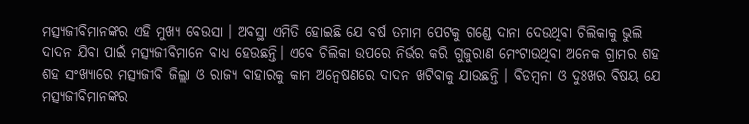ମତ୍ସ୍ୟଜୀବିମାନଙ୍କର ଏହି ମୁଖ୍ୟ ବେଉସା । ଅବସ୍ଥା ଏମିତି ହୋଇଛି ଯେ ବର୍ଷ ତମାମ ପେଟକୁ ଗଣ୍ଡେ ଦାନା ଦେଉଥିବା ଚିଲିକାକୁ ଭୁଲି ଦାଦନ ଯିବା ପାଇଁ ମତ୍ସ୍ୟଜୀବିମାନେ ବାଧ୍ୟ ହେଉଛନ୍ତି। ଏବେ ଚିଲିକା ଉପରେ ନିର୍ଭର କରି ଗୁଜୁରାଣ ମେଂଟାଉଥିବା ଅନେକ ଗ୍ରାମର ଶହ ଶହ ସଂଖ୍ୟାରେ ମତ୍ସ୍ୟଜୀବି ଜିଲ୍ଲା ଓ ରାଜ୍ୟ ବାହାରକୁ କାମ ଅନ୍ୱେଷଣରେ ଦାଦନ ଖଟିବାକୁ ଯାଉଛନ୍ତି । ବିଡମ୍ବନା ଓ ଦୁଃଖର ବିଷୟ ଯେ ମତ୍ସ୍ୟଜୀବିମାନଙ୍କର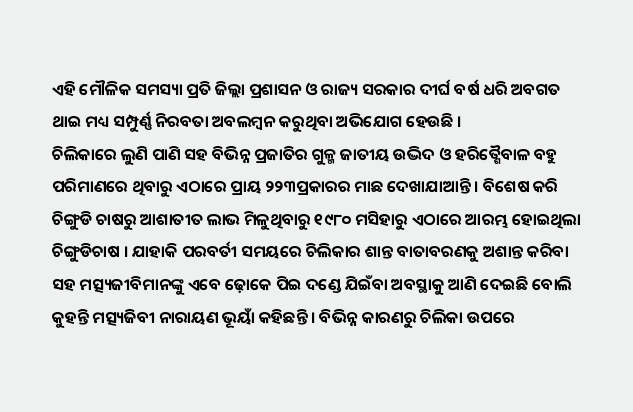ଏହି ମୌଳିକ ସମସ୍ୟା ପ୍ରତି ଜିଲ୍ଲା ପ୍ରଶାସନ ଓ ରାଜ୍ୟ ସରକାର ଦୀର୍ଘ ବର୍ଷ ଧରି ଅବଗତ ଥାଇ ମଧ୍ୟ ସମ୍ପୁର୍ଣ୍ଣ ନିରବତା ଅବଲମ୍ବନ କରୁଥିବା ଅଭିଯୋଗ ହେଉଛି ।
ଚିଲିକାରେ ଲୁଣି ପାଣି ସହ ବିଭିନ୍ନ ପ୍ରଜାତିର ଗୁଳ୍ମ ଜାତୀୟ ଉଦ୍ଭିଦ ଓ ହରିତ୍ଶୈବାଳ ବହୁ ପରିମାଣରେ ଥିବାରୁ ଏଠାରେ ପ୍ରାୟ ୨୨୩ପ୍ରକାରର ମାଛ ଦେଖାଯାଆନ୍ତି । ବିଶେଷ କରି ଚିଙ୍ଗୁଡି ଚାଷରୁ ଆଶାତୀତ ଲାଭ ମିଳୁଥିବାରୁ ୧୯୮୦ ମସିହାରୁ ଏଠାରେ ଆରମ୍ଭ ହୋଇଥିଲା ଚିଙ୍ଗୁଡିଚାଷ । ଯାହାକି ପରବର୍ତୀ ସମୟରେ ଚିଲିକାର ଶାନ୍ତ ବାତାବରଣକୁ ଅଶାନ୍ତ କରିବା ସହ ମତ୍ସ୍ୟଜୀବିମାନଙ୍କୁ ଏବେ ଢ଼ୋକେ ପିଇ ଦଣ୍ଡେ ଯିଇଁବା ଅବସ୍ଥାକୁ ଆଣି ଦେଇଛି ବୋଲି କୁହନ୍ତି ମତ୍ସ୍ୟଜିବୀ ନାରାୟଣ ଭୂୟାଁ କହିଛନ୍ତି । ବିଭିନ୍ନ କାରଣରୁ ଚିଲିକା ଉପରେ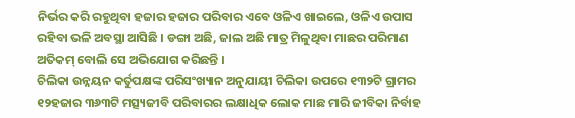ନିର୍ଭର କରି ରହୁଥିବା ହଜାର ହଜାର ପରିବାର ଏବେ ଓଳିଏ ଖାଇଲେ, ଓଳିଏ ଉପାସ ରହିବା ଭଳି ଅବସ୍ଥା ଆସିଛି । ଡଙ୍ଗା ଅଛି, ଜାଲ ଅଛି ମାତ୍ର ମିଳୁଥିବା ମାଛର ପରିମାଣ ଅତିକମ୍ ବୋଲି ସେ ଅଭିଯୋଗ କରିଛନ୍ତି ।
ଚିଲିକା ଉନ୍ନୟନ କର୍ତୁପକ୍ଷଙ୍କ ପରିସଂଖ୍ୟାନ ଅନୁଯାୟୀ ଚିଲିକା ଉପରେ ୧୩୨ଟି ଗ୍ରାମର ୧୨ହଜାର ୩୬୩ଟି ମତ୍ସ୍ୟଜୀବି ପରିବାରର ଲକ୍ଷାଧିକ ଲୋକ ମାଛ ମାରି ଜୀବିକା ନିର୍ବାହ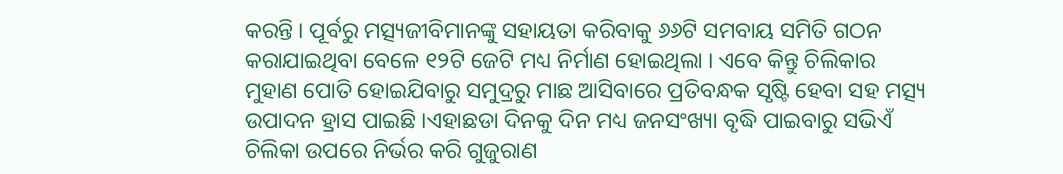କରନ୍ତି । ପୂର୍ବରୁ ମତ୍ସ୍ୟଜୀବିମାନଙ୍କୁ ସହାୟତା କରିବାକୁ ୬୬ଟି ସମବାୟ ସମିତି ଗଠନ କରାଯାଇଥିବା ବେଳେ ୧୨ଟି ଜେଟି ମଧ୍ୟ ନିର୍ମାଣ ହୋଇଥିଲା । ଏବେ କିନ୍ତୁ ଚିଲିକାର ମୁହାଣ ପୋତି ହୋଇଯିବାରୁ ସମୁଦ୍ରରୁ ମାଛ ଆସିବାରେ ପ୍ରତିବନ୍ଧକ ସୃଷ୍ଟି ହେବା ସହ ମତ୍ସ୍ୟ ଉପାଦନ ହ୍ରାସ ପାଇଛି ।ଏହାଛଡା ଦିନକୁ ଦିନ ମଧ୍ୟ ଜନସଂଖ୍ୟା ବୃଦ୍ଧି ପାଇବାରୁ ସଭିଏଁ ଚିଲିକା ଉପରେ ନିର୍ଭର କରି ଗୁଜୁରାଣ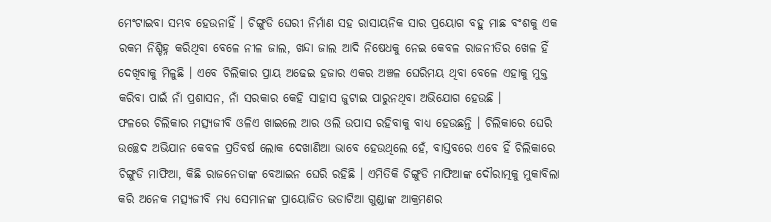ମେଂଟାଇବା ସମ୍ଭବ ହେଉନାହିଁ । ଚିଙ୍ଗୁଡି ଘେରୀ ନିର୍ମାଣ ସହ ରାସାୟନିକ ସାର ପ୍ରୟୋଗ ବହୁ ମାଛ ବଂଶକୁ ଏକ ରକମ ନିଶ୍ଚିହ୍ନ କରିଥିବା ବେଳେ ନୀଳ ଜାଲ, ଖନ୍ଦା ଜାଲ ଆଦି ନିଷେଧକୁ ନେଇ କେବଳ ରାଜନୀତିର ଖେଳ ହିଁ ଦେଖିବାକୁ ମିଳୁଛି । ଏବେ ଚିଲିକାର ପ୍ରାୟ ଅଢେଇ ହଜାର ଏକର ଅଞ୍ଚଳ ଘେରିମୟ ଥିବା ବେଳେ ଏହାକୁ ମୁକ୍ତ କରିବା ପାଇଁ ନାଁ ପ୍ରଶାସନ, ନାଁ ସରକାର କେହି ସାହାସ ଜୁଟାଇ ପାରୁନଥିବା ଅଭିଯୋଗ ହେଉଛି ।
ଫଳରେ ଚିଲିକାର ମତ୍ସ୍ୟଜୀବି ଓଳିଏ ଖାଇଲେ ଆର ଓଲି ଉପାସ ରହିବାକୁ ବାଧ୍ୟ ହେଉଛନ୍ତି । ଚିଲିକାରେ ଘେରି ଉଚ୍ଛେଦ ଅଭିଯାନ କେବଳ ପ୍ରତିବର୍ଷ ଲୋକ ଦେଖାଣିଆ ଭାବେ ହେଉଥିଲେ ହେଁ, ବାସ୍ତବରେ ଏବେ ହିଁ ଚିଲିକାରେ ଚିଙ୍ଗୁଡି ମାଫିଆ, କିଛି ରାଜନେତାଙ୍କ ବେଆଇନ ଘେରି ରହିଛି । ଏମିତିକି ଚିଙ୍ଗୁଡି ମାଫିଆଙ୍କ ଦୌରାତ୍ମକୁ ମୁକାବିଲା କରି ଅନେକ ମତ୍ସ୍ୟଜୀବି ମଧ୍ୟ ସେମାନଙ୍କ ପ୍ରାୟୋଜିତ ଭଡାଟିଆ ଗୁଣ୍ଡାଙ୍କ ଆକ୍ରମଣର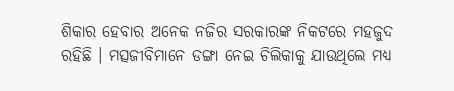ଶିକାର ହେବାର ଅନେକ ନଜିର ସରକାରଙ୍କ ନିକଟରେ ମହଜୁଦ ରହିଛି । ମତ୍ସଜୀବିମାନେ ଡଙ୍ଗା ନେଇ ଚିଲିକାକୁ ଯାଉଥିଲେ ମଧ୍ୟ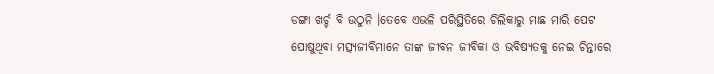ଡଙ୍ଗା ଖର୍ଚ୍ଚ ବି ଉଠୁନି ।ତେବେ ଏଭଳି ପରିସ୍ଥିତିରେ ଚିଲିକାରୁ ମାଛ ମାରି ପେଟ ପୋଷୁଥିବା ମତ୍ସ୍ୟଜୀବିମାନେ ତାଙ୍କ ଜୀବନ ଜୀବିକା ଓ ଭବିଷ୍ୟତକୁ ନେଇ ଚିନ୍ତାରେ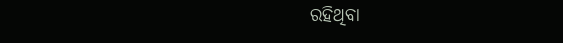ରହିଥିବା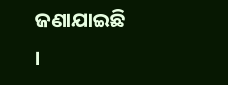ଜଣାଯାଇଛି ।